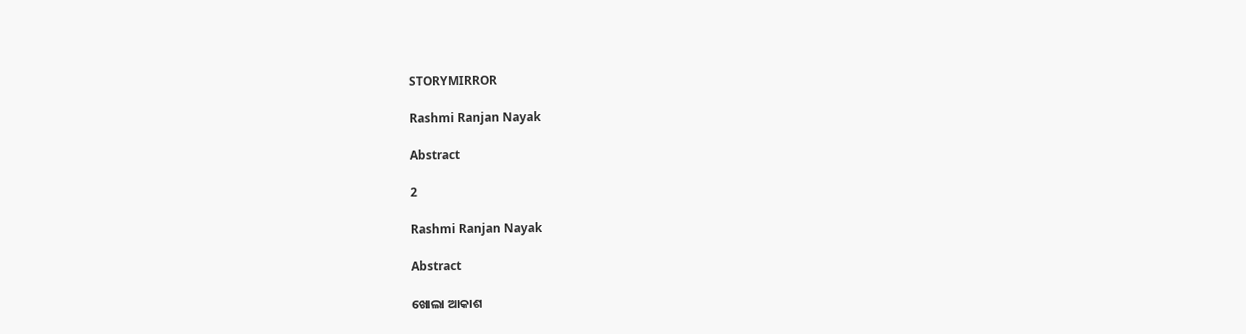STORYMIRROR

Rashmi Ranjan Nayak

Abstract

2

Rashmi Ranjan Nayak

Abstract

ଖୋଲା ଆକାଶ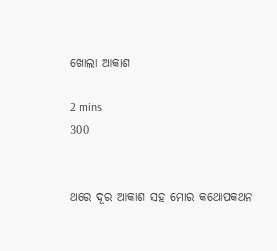ଖୋଲା ଆକାଶ

2 mins
300


ଥରେ ଦୂର ଆକାଶ ସହ ମୋର କଥୋପକଥନ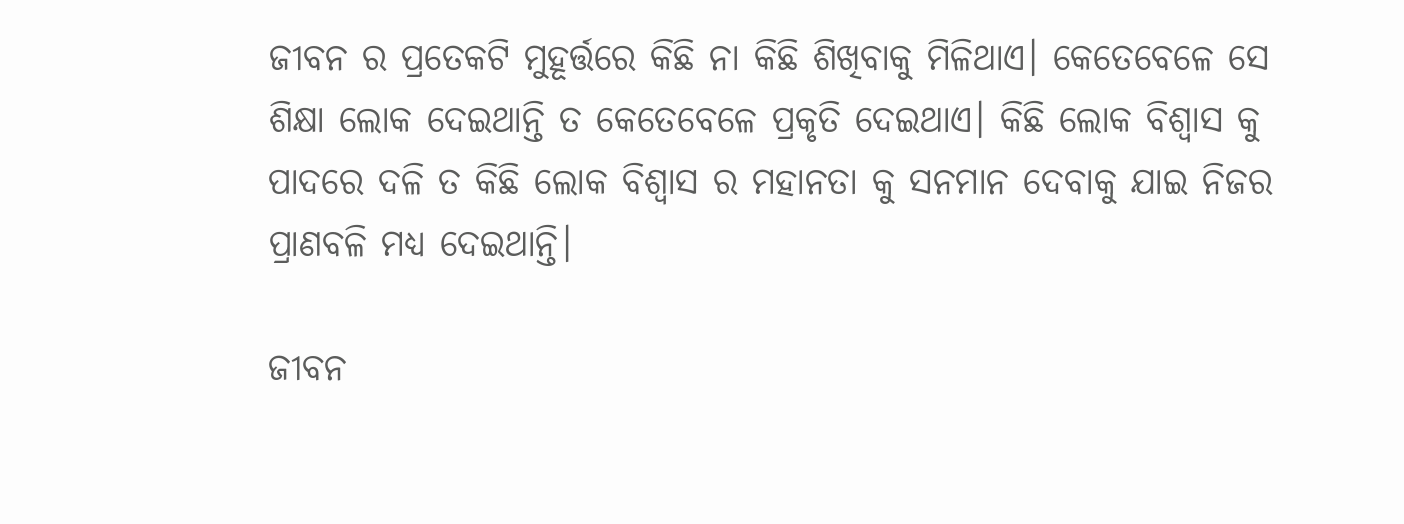ଜୀବନ ର ପ୍ରତେକଟି ମୁହୂର୍ତ୍ତରେ କିଛି ନା କିଛି ଶିଖିବାକୁ ମିଳିଥାଏ। କେତେବେଳେ ସେ ଶିକ୍ଷା ଲୋକ ଦେଇଥାନ୍ତି ତ କେତେବେଳେ ପ୍ରକୃତି ଦେଇଥାଏ। କିଛି ଲୋକ ବିଶ୍ୱାସ କୁ ପାଦରେ ଦଳି ତ କିଛି ଲୋକ ବିଶ୍ୱାସ ର ମହାନତା କୁ ସନମାନ ଦେବାକୁ ଯାଇ ନିଜର ପ୍ରାଣବଳି ମଧ୍ୟ ଦେଇଥାନ୍ତି।

ଜୀବନ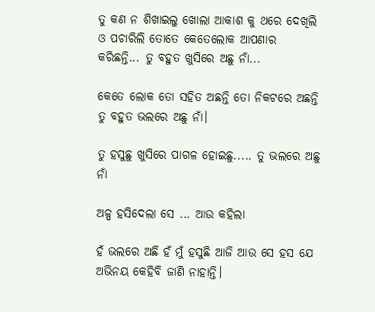ତୁ କଣ ନ ଶିଖାଇଲୁ ଖୋଲା ଆକାଶ କୁ ଥରେ ଦେଖିଲି ଓ ପଚାରିଲି ତୋତେ କେତେଲୋକ ଆପଣାର କରିଛନ୍ତି... ତୁ ବହୁତ ଖୁସିରେ ଅଛୁ ନାଁ...

କେତେ ଲୋକ ତୋ ସହିତ ଅଛନ୍ତି ତୋ ନିକଟରେ ଅଛନ୍ତି ତୁ ବହୁତ ଭଲରେ ଅଛୁ ନାଁ।

ତୁ ହସୁଛୁ ଖୁସିରେ ପାଗଳ ହୋଇଛୁ..... ତୁ ଭଲରେ ଅଛୁ ନାଁ

ଅଳ୍ପ ହସିଦେଲା ସେ ... ଆଉ କହିଲା

ହଁ ଭଲରେ ଅଛି ହଁ ମୁଁ ହସୁଛି ଆଜି ଆଉ ସେ ହସ ଯେ ଅଭିନୟ କେହିବି ଜାଣି ନାହାନ୍ତି।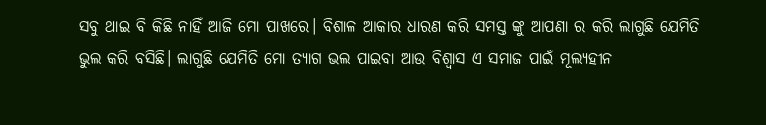ସବୁ ଥାଇ ବି କିଛି ନାହିଁ ଆଜି ମୋ ପାଖରେ। ବିଶାଳ ଆକାର ଧାରଣ କରି ସମସ୍ତ ଙ୍କୁ ଆପଣା ର କରି ଲାଗୁଛି ଯେମିତି ଭୁଲ କରି ବସିଛି। ଲାଗୁଛି ଯେମିତି ମୋ ତ୍ୟାଗ ଭଲ ପାଇବା ଆଉ ବିଶ୍ୱାସ ଏ ସମାଜ ପାଇଁ ମୂଲ୍ୟହୀନ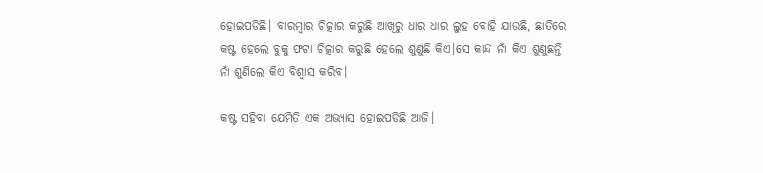ହୋଇପଡିଛି। ବାରମ୍ବାର ଚିତ୍କାର କରୁଛି ଆଖିରୁ ଧାର ଧାର ଲୁହ ବୋହି ଯାଉଛି, ଛାତିରେ କଷ୍ଟ ହେଲେ ବୁକୁ ଫଟା ଚିତ୍କାର କରୁଛି ହେଲେ ଶୁଣୁଛି କିଏ।ସେ କାନ୍ଦ ନାଁ କିଏ ଶୁଣୁଛନ୍ତି ନାଁ ଶୁଣିଲେ କିଏ ବିଶ୍ୱାସ କରିବ।

କଷ୍ଟ ସହିବା ଯେମିତି ଏକ ଅଭ୍ୟାସ ହୋଇପଡିଛି ଆଜି।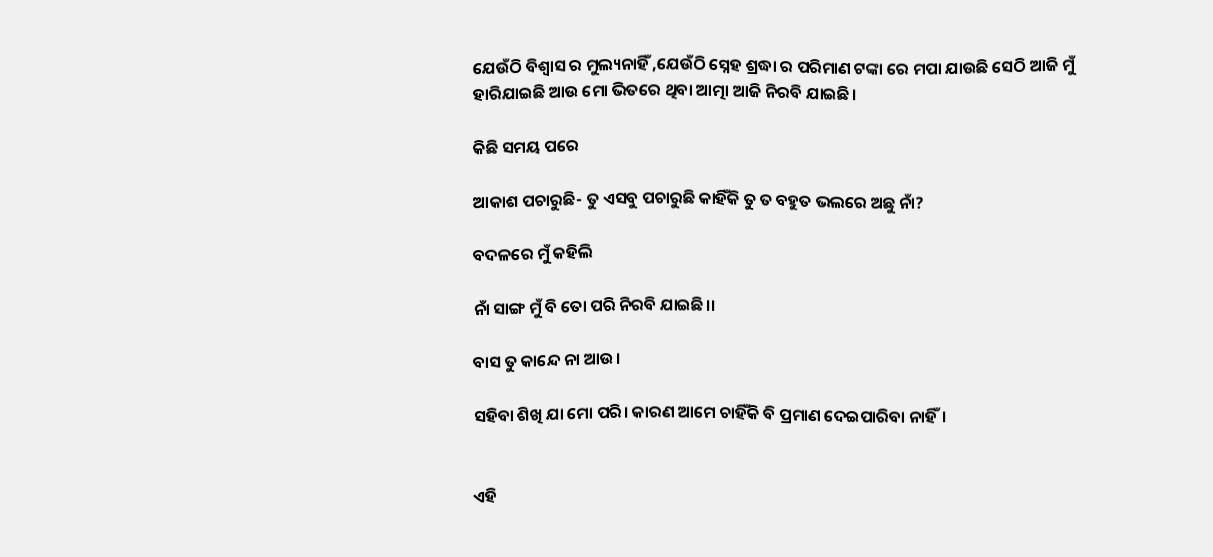ଯେଉଁଠି ବିଶ୍ୱାସ ର ମୁଲ୍ୟନାହିଁ ,ଯେଉଁଠି ସ୍ନେହ ଶ୍ରଦ୍ଧା ର ପରିମାଣ ଟଙ୍କା ରେ ମପା ଯାଉଛି ସେଠି ଆଜି ମୁଁ ହାରିଯାଇଛି ଆଉ ମୋ ଭିତରେ ଥିବା ଆତ୍ମା ଆଜି ନିରବି ଯାଇଛି।

କିଛି ସମୟ ପରେ

ଆକାଶ ପଚାରୁଛି- ତୁ ଏସବୁ ପଚାରୁଛି କାହିଁକି ତୁ ତ ବହୁତ ଭଲରେ ଅଛୁ ନାଁ?

ବଦଳରେ ମୁଁ କହିଲି

ନାଁ ସାଙ୍ଗ ମୁଁ ବି ତୋ ପରି ନିରବି ଯାଇଛି।।

ବାସ ତୁ କାନ୍ଦେ ନା ଆଉ।

ସହିବା ଶିଖି ଯା ମୋ ପରି। କାରଣ ଆମେ ଚାହିଁକି ବି ପ୍ରମାଣ ଦେଇପାରିବା ନାହିଁ।


ଏହି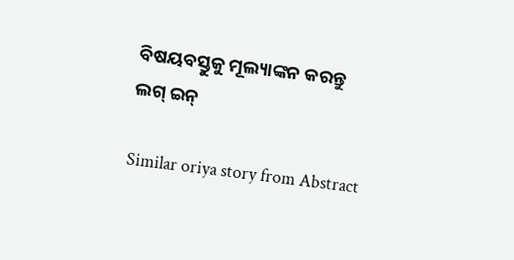ବିଷୟବସ୍ତୁକୁ ମୂଲ୍ୟାଙ୍କନ କରନ୍ତୁ
ଲଗ୍ ଇନ୍

Similar oriya story from Abstract